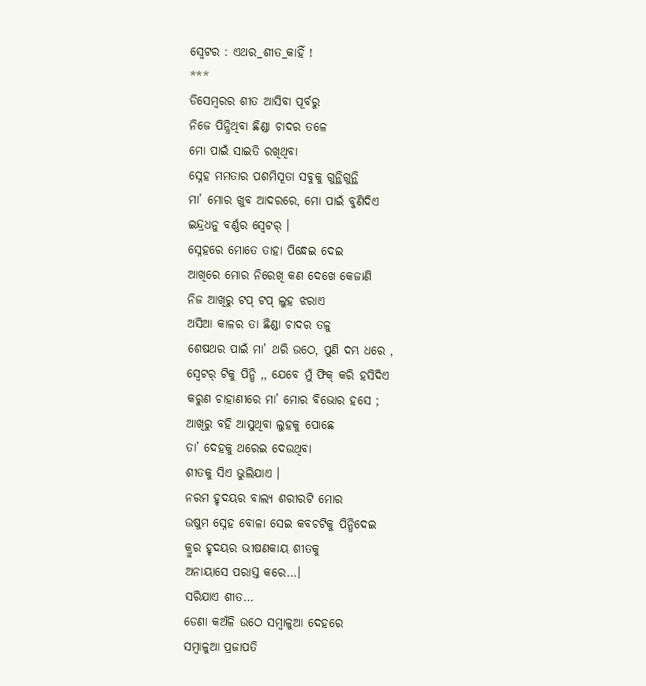ସ୍ବେଟର : ଏଥର_ଶୀତ_କାହିଁ !
***
ଡିସେମ୍ବରର ଶୀତ ଆସିବା ପୂର୍ବରୁ
ନିଜେ ପିନ୍ଧିଥିବା ଛିଣ୍ଡା ଚାଦର ତଳେ
ମୋ ପାଇଁ ସାଇତି ରଖିଥିବା
ସ୍ନେହ ମମତାର ପଶମିସୂତା ସବୁକୁ ଗୁନ୍ଥିଗୁନ୍ଥି
ମା’ ମୋର ଖୁବ ଆଦରରେ, ମୋ ପାଇଁ ବୁଣିଦିଏ
ଇନ୍ଦ୍ରଧନୁ ବର୍ଣ୍ଣର ସ୍ବେଟର୍ ।
ସ୍ନେହରେ ମୋତେ ତାହା ପିନ୍ଧେଇ ଦେଇ
ଆଖିରେ ମୋର ନିରେଖି କଣ ଦେଖେ କେଜାଣି
ନିଜ ଆଖିରୁ ଟପ୍ ଟପ୍ ଲୁହ ଝରାଏ
ଅସିଆ କାଳର ତା ଛିଣ୍ଡା ଚାଦର ତଳୁ
ଶେଷଥର ପାଇଁ ମା’ ଥରି ଉଠେ, ପୁଣି ଦମ୍ଭ ଧରେ ,
ସ୍ବେଟର୍ ଟିକୁ ପିନ୍ଧି ,, ଯେବେ ମୁଁ ଫିକ୍ କରି ହସିଦିଏ
କରୁଣ ଚାହାଣୀରେ ମା’ ମୋର ବିଭୋର ହସେ ;
ଆଖିରୁ ବହି ଆସୁଥିବା ଲୁହକୁ ପୋଛେ
ତା’ ଦେହକୁ ଥରେଇ ଦେଉଥିବା
ଶୀତକୁ ସିଏ ଭୁଲିଯାଏ ।
ନରମ ହୃଦୟର ବାଲ୍ୟ ଶରୀରଟି ମୋର
ଉଷୁମ ସ୍ନେହ ବୋଳା ସେଇ କବଚଟିକୁ ପିନ୍ଧିଦେଇ
କ୍ରୁର ହୃଦୟର ଭୀଷଣକାୟ ଶୀତକୁ
ଅନାୟାସେ ପରାସ୍ତ କରେ…।
ସରିଯାଏ ଶୀତ…
ଡେଣା କଅଁଳି ଉଠେ ସମ୍ବାଳୁଆ ଦେହରେ
ସମ୍ବାଳୁଆ ପ୍ରଜାପତି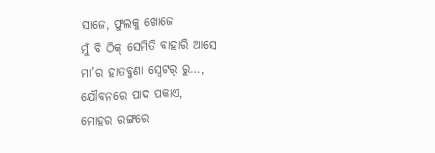ସାଜେ, ଫୁଲକୁ ଖୋଜେ
ମୁଁ ବି ଠିକ୍ ସେମିତି ବାହାରି ଆସେ
ମା’ର ହାତବୁଣା ସ୍ବେଟର୍ ରୁ…,
ଯୌବନରେ ପାଦ ପକାଏ,
ମୋହର ରଙ୍ଗରେ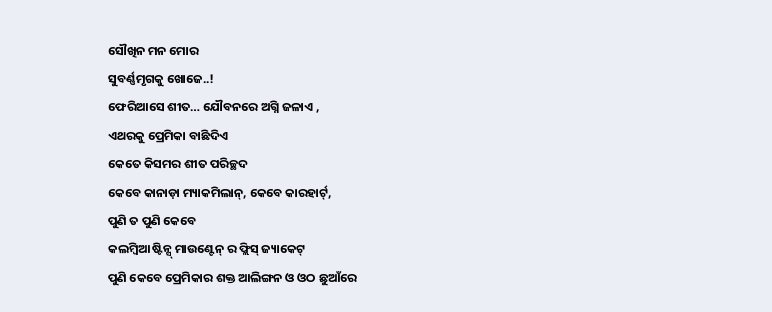ସୌଖିନ ମନ ମୋର
ସୁବର୍ଣ୍ଣମୃଗକୁ ଖୋଜେ..!
ଫେରିଆସେ ଶୀତ… ଯୌବନରେ ଅଗ୍ନି ଜଳାଏ ,
ଏଥରକୁ ପ୍ରେମିକା ବାଛିଦିଏ
କେତେ କିସମର ଶୀତ ପରିଚ୍ଛଦ
କେବେ କାନାଡ଼ା ମ୍ୟାକମିଲାନ୍, କେବେ କାରହାର୍ଟ୍,
ପୁଣି ତ ପୁଣି କେବେ
କଲମ୍ବିଆ ଷ୍ଟିନ୍ସ୍ ମାଉଣ୍ଟେନ୍ ର ଫ୍ଲିସ୍ ଜ୍ୟାକେଟ୍
ପୁଣି କେବେ ପ୍ରେମିକାର ଶକ୍ତ ଆଲିଙ୍ଗନ ଓ ଓଠ ଛୁଆଁରେ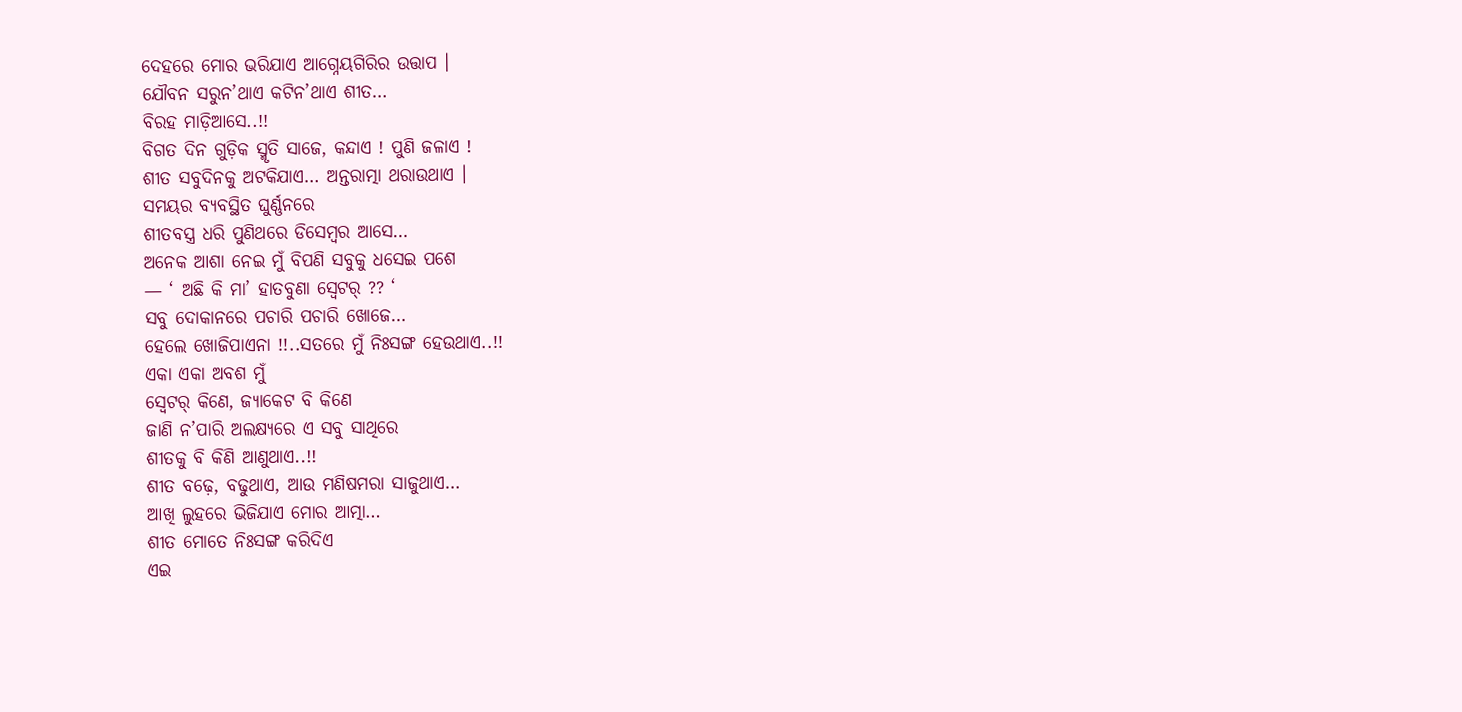ଦେହରେ ମୋର ଭରିଯାଏ ଆଗ୍ନେୟଗିରିର ଉତ୍ତାପ ।
ଯୌବନ ସରୁନ’ଥାଏ କଟିନ’ଥାଏ ଶୀତ…
ବିରହ ମାଡ଼ିଆସେ..!!
ବିଗତ ଦିନ ଗୁଡ଼ିକ ସ୍ମୃତି ସାଜେ, କନ୍ଦାଏ ! ପୁଣି ଜଳାଏ !
ଶୀତ ସବୁଦିନକୁ ଅଟକିଯାଏ… ଅନ୍ତରାତ୍ମା ଥରାଉଥାଏ ।
ସମୟର ବ୍ୟବସ୍ଥିତ ଘୁର୍ଣ୍ଣନରେ
ଶୀତବସ୍ତ୍ର ଧରି ପୁଣିଥରେ ଡିସେମ୍ୱର ଆସେ…
ଅନେକ ଆଶା ନେଇ ମୁଁ ବିପଣି ସବୁକୁ ଧସେଇ ପଶେ
— ‘ ଅଛି କି ମା’ ହାତବୁଣା ସ୍ବେଟର୍ ?? ‘
ସବୁ ଦୋକାନରେ ପଚାରି ପଚାରି ଖୋଜେ…
ହେଲେ ଖୋଜିପାଏନା !!..ସତରେ ମୁଁ ନିଃସଙ୍ଗ ହେଉଥାଏ..!!
ଏକା ଏକା ଅବଶ ମୁଁ
ସ୍ବେଟର୍ କିଣେ, ଜ୍ୟାକେଟ ବି କିଣେ
ଜାଣି ନ’ପାରି ଅଲକ୍ଷ୍ୟରେ ଏ ସବୁ ସାଥିରେ
ଶୀତକୁ ବି କିଣି ଆଣୁଥାଏ..!!
ଶୀତ ବଢ଼େ, ବଢୁଥାଏ, ଆଉ ମଣିଷମରା ସାଜୁଥାଏ…
ଆଖି ଲୁହରେ ଭିଜିଯାଏ ମୋର ଆତ୍ମା…
ଶୀତ ମୋତେ ନିଃସଙ୍ଗ କରିଦିଏ
ଏଇ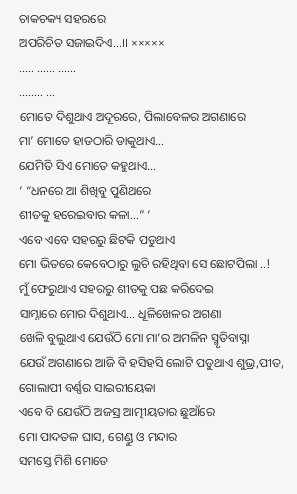ଚାକଚକ୍ୟ ସହରରେ
ଅପରିଚିତ ସଜାଇଦିଏ…।। ×××××
….. …… ……
…….. …
ମୋତେ ଦିଶୁଥାଏ ଅଦୂରରେ, ପିଲାବେଳର ଅଗଣାରେ
ମା’ ମୋତେ ହାତଠାରି ଡାକୁଥାଏ…
ଯେମିତି ସିଏ ମୋତେ କହୁଥାଏ…
‘ “ଧନରେ ଆ ଶିଖିବୁ ପୁଣିଥରେ
ଶୀତକୁ ହରେଇବାର କଳା…” ‘
ଏବେ ଏବେ ସହରରୁ ଛିଟକି ପଡୁଥାଏ
ମୋ ଭିତରେ କେବେଠାରୁ ଲୁଚି ରହିଥିବା ସେ ଛୋଟପିଲା ..!
ମୁଁ ଫେରୁଥାଏ ସହରରୁ ଶୀତକୁ ପଛ କରିଦେଇ
ସାମ୍ନାରେ ମୋର ଦିଶୁଥାଏ… ଧୂଳିଖେଳର ଅଗଣା
ଖେଳି ବୁଲୁଥାଏ ଯେଉଁଠି ମୋ ମା’ର ଅମଳିନ ସ୍ମୃତିବାସ୍ନା
ଯେଉଁ ଅଗଣାରେ ଆଜି ବି ହସିହସି ଲୋଟି ପଡୁଥାଏ ଶୁଭ୍ର,ପୀତ, ଗୋଲାପୀ ବର୍ଣ୍ଣର ସାଇରୀୟେକା
ଏବେ ବି ଯେଉଁଠି ଅଜସ୍ର ଆତ୍ମୀୟତାର ଛୁଆଁରେ
ମୋ ପାଦତଳ ଘାସ, ଗେଣ୍ଡୁ ଓ ମନ୍ଦାର
ସମସ୍ତେ ମିଶି ମୋତେ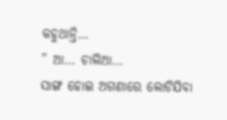କହୁଥାନ୍ତି…
” ଆ… ଚାଲିଆ…
ସାଙ୍ଗ ହୋଇ ଅଗଣାରେ ଲୋଟିଯିବା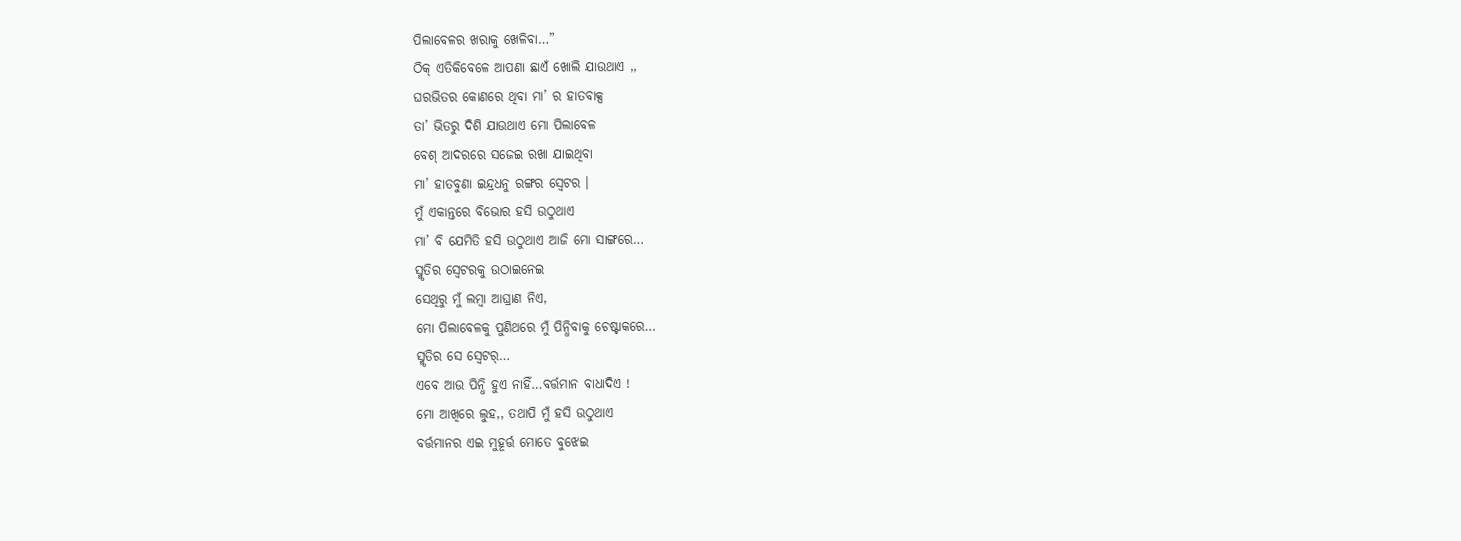ପିଲାବେଳର ଖରାକୁ ଖେଳିବା…”
ଠିକ୍ ଏତିକିବେଳେ ଆପଣା ଛାଏଁ ଖୋଲି ଯାଉଥାଏ ,,
ଘରଭିତର କୋଣରେ ଥିବା ମା’ ର ହାତବାକ୍ସ
ତା’ ଭିତରୁ ଦିଶି ଯାଉଥାଏ ମୋ ପିଲାବେଳ
ବେଶ୍ ଆଦରରେ ସଜେଇ ରଖା ଯାଇଥିବା
ମା’ ହାତବୁଣା ଇନ୍ଦ୍ରଧନୁ ରଙ୍ଗର ସ୍ବେଟର ।
ମୁଁ ଏକାନ୍ତରେ ବିଭୋର ହସି ଉଠୁଥାଏ
ମା’ ବି ଯେମିତି ହସି ଉଠୁଥାଏ ଆଜି ମୋ ସାଙ୍ଗରେ…
ସ୍ମୃତିର ସ୍ବେଟରକୁ ଉଠାଇନେଇ
ସେଥିରୁ ମୁଁ ଲମ୍ବା ଆଘ୍ରାଣ ନିଏ,
ମୋ ପିଲାବେଳକୁ ପୁଣିଥରେ ମୁଁ ପିନ୍ଧିବାକୁ ଚେଷ୍ଟାକରେ…
ସ୍ମୃତିର ସେ ସ୍ବେଟର୍…
ଏବେ ଆଉ ପିନ୍ଧି ହୁଏ ନାହିଁ…ବର୍ତ୍ତମାନ ବାଧାଦିଏ !
ମୋ ଆଖିରେ ଲୁହ,, ତଥାପି ମୁଁ ହସି ଉଠୁଥାଏ
ବର୍ତ୍ତମାନର ଏଇ ମୁହୂର୍ତ୍ତ ମୋତେ ବୁଝେଇ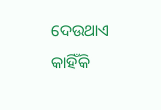ଦେଉଥାଏ
କାହିଁକି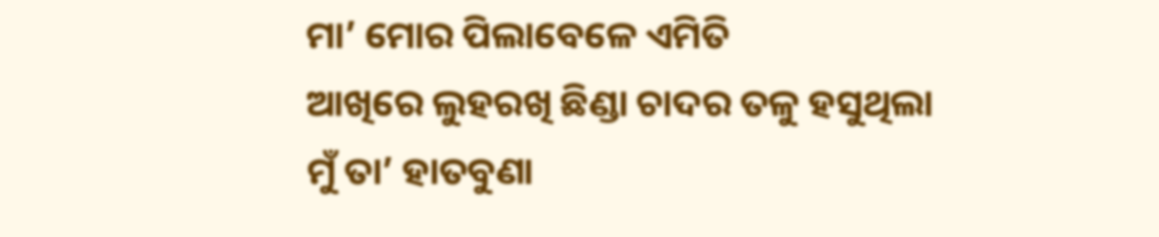ମା’ ମୋର ପିଲାବେଳେ ଏମିତି
ଆଖିରେ ଲୁହରଖି ଛିଣ୍ଡା ଚାଦର ତଳୁ ହସୁଥିଲା
ମୁଁ ତା’ ହାତବୁଣା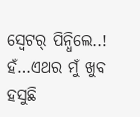ସ୍ବେଟର୍ ପିନ୍ଧିଲେ..!
ହଁ…ଏଥର ମୁଁ ଖୁବ ହସୁଛି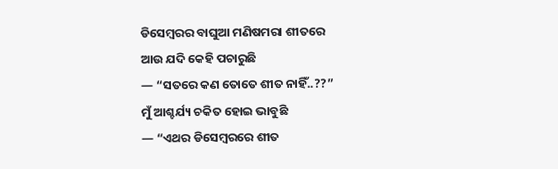ଡିସେମ୍ବରର ବାଘୁଆ ମଣିଷମରା ଶୀତରେ
ଆଉ ଯଦି କେହି ପଚାରୁଛି
— “ସତରେ କଣ ତୋତେ ଶୀତ ନାହିଁ..??”
ମୁଁ ଆଶ୍ଚର୍ଯ୍ୟ ଚକିତ ହୋଇ ଭାବୁଛି
— “ଏଥର ଡିସେମ୍ବରରେ ଶୀତ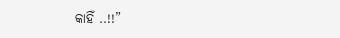କାହିଁ ..!!”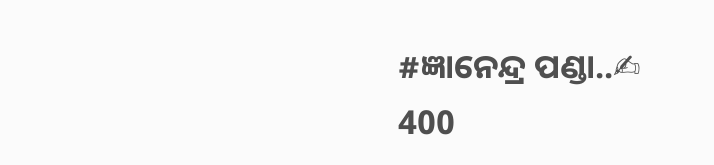#ଜ୍ଞାନେନ୍ଦ୍ର ପଣ୍ଡା..✍
400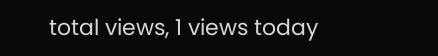total views, 1 views today